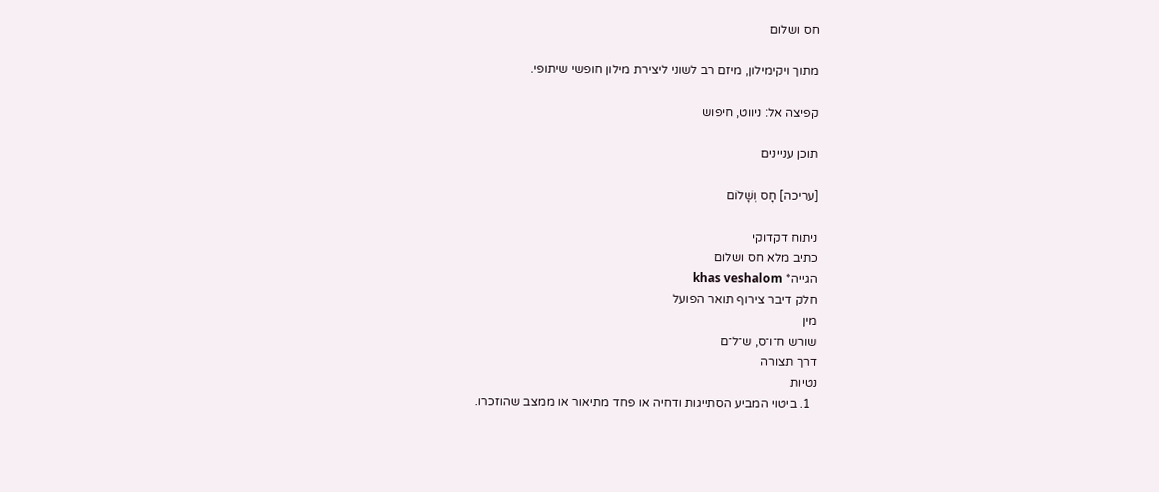חס ושלום

מתוך ויקימילון, מיזם רב לשוני ליצירת מילון חופשי שיתופי.

קפיצה אל: ניווט, חיפוש

תוכן עניינים

[עריכה] חָס וְשָׁלוֹם

ניתוח דקדוקי
כתיב מלא חס ושלום
הגייה* khas veshalom
חלק דיבר צירוף תואר הפועל
מין
שורש ח־ו־ס, ש־ל־ם
דרך תצורה
נטיות
  1. ביטוי המביע הסתייגות ודחיה או פחד מתיאור או ממצב שהוזכרו.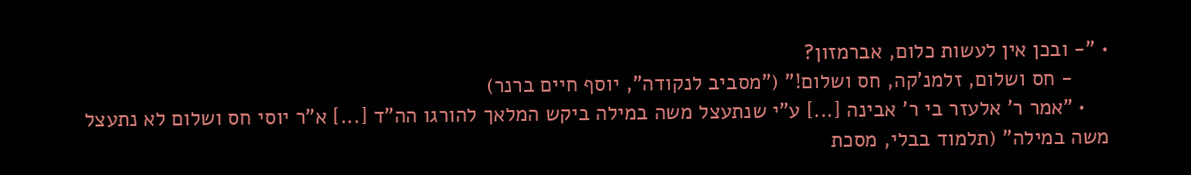• "- ובכן אין לעשות כלום, אברמזון?
      - חס ושלום, זלמנ'קה, חס ושלום!" ("מסביב לנקודה", יוסף חיים ברנר)
    • "אמר ר' אלעזר בי ר' אבינה [...] ע"י שנתעצל משה במילה ביקש המלאך להורגו הה"ד [...] א"ר יוסי חס ושלום לא נתעצל משה במילה" (תלמוד בבלי, מסכת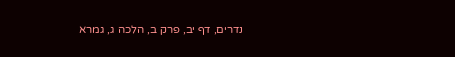נדרים, דף יב, פרק ב, הלכה ג, גמרא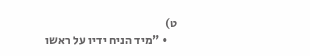ט)
    • "מיד הניח ידיו על ראשו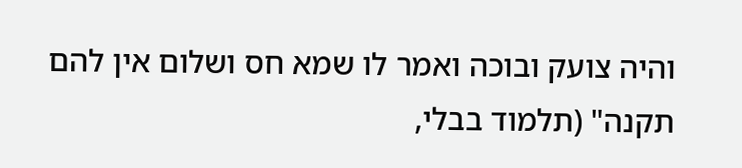והיה צועק ובוכה ואמר לו שמא חס ושלום אין להם תקנה" (תלמוד בבלי,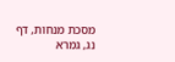מסכת מנחות, דף נג, גמרא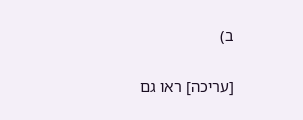ב)

[עריכה] ראו גם